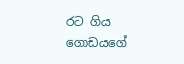රට ගිය ගොඩයගේ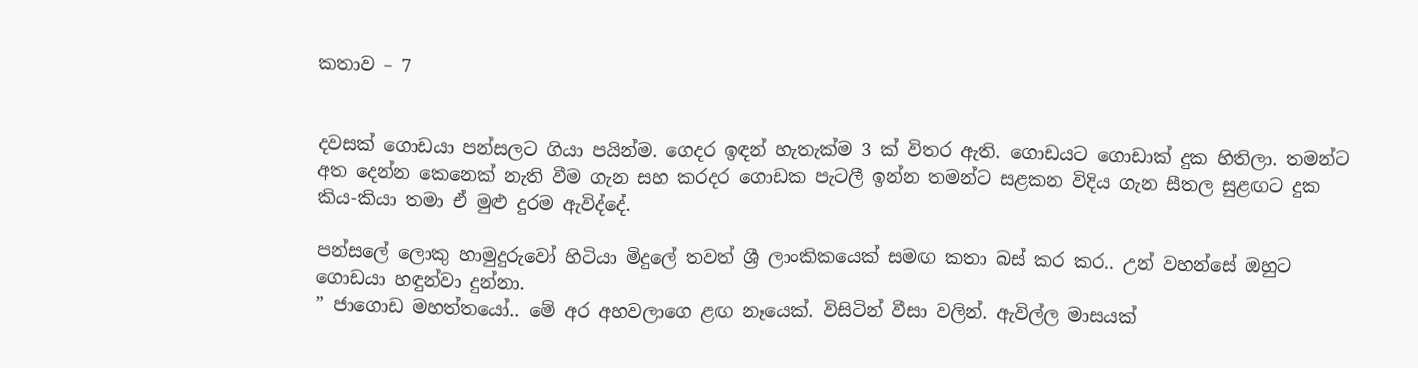කතාව – 7


දවසක් ගොඩයා පන්සලට ගියා පයින්ම. ගෙදර ඉඳන් හැතැක්ම 3 ක් විතර ඇති. ගොඩයට ගොඩාක් දුක හිතිලා. තමන්ට අත දෙන්න කෙනෙක් නැති වීම ගැන සහ කරදර ගොඩක පැටලී ඉන්න තමන්ට සළකන විදිය ගැන සීතල සුළඟට දුක කිය-කියා තමා ඒ මුළු දුරම ඇවිද්දේ.

පන්සලේ ලොකු හාමුදුරුවෝ හිටියා මිදුලේ තවත් ශ්‍රී ලාංකිකයෙක් සමඟ කතා බස් කර කර.. උන් වහන්සේ ඔහුට ගොඩයා හඳුන්වා දුන්නා.
” ජාගොඩ මහත්තයෝ.. මේ අර අහවලාගෙ ළඟ නෑයෙක්. විසිටින් වීසා වලින්. ඇවිල්ල මාසයක්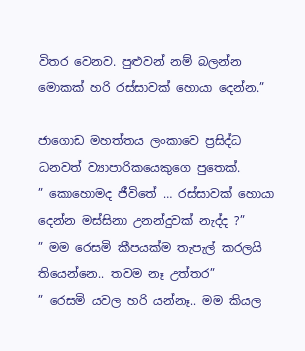විතර වෙනව. පුළුවන් නම් බලන්න මොකක් හරි රස්සාවක් හොයා දෙන්න.”

ජාගොඩ මහත්තය ලංකාවෙ ප්‍රසිද්ධ ධනවත් ව්‍යාපාරිකයෙකුගෙ පුතෙක්.
” කොහොමද ජීවිතේ … රස්සාවක් හොයා දෙන්න මස්සිනා උනන්දුවක් නැද්ද ?”
” මම රෙසමි කීපයක්ම තැපැල් කරලයි තියෙන්නෙ.. තවම නෑ උත්තර”
” රෙසමි යවල හරි යන්නෑ.. මම කියල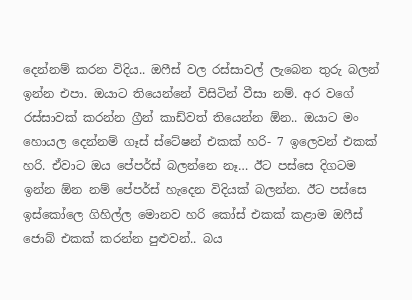දෙන්නම් කරන විදිය.. ඔෆීස් වල රස්සාවල් ලැබෙන තුරු බලන් ඉන්න එපා. ඔයාට තියෙන්නේ විසිටින් වීසා නම්. අර වගේ රස්සාවක් කරන්න ග්‍රීන් කාඩ්වත් තියෙන්න ඕන.. ඔයාට මං හොයල දෙන්නම් ගෑස් ස්ටේෂන් එකක් හරි- 7 ඉලෙවන් එකක් හරි. ඒවාට ඔය පේපර්ස් බලන්නෙ නෑ… ඊට පස්සෙ දිගටම ඉන්න ඕන නම් පේපර්ස් හැදෙන විදියක් බලන්න. ඊට පස්සෙ ඉස්කෝලෙ ගිහිල්ල මොනව හරි කෝස් එකක් කළාම ඔෆීස් ජොබ් එකක් කරන්න පුළුවන්.. බය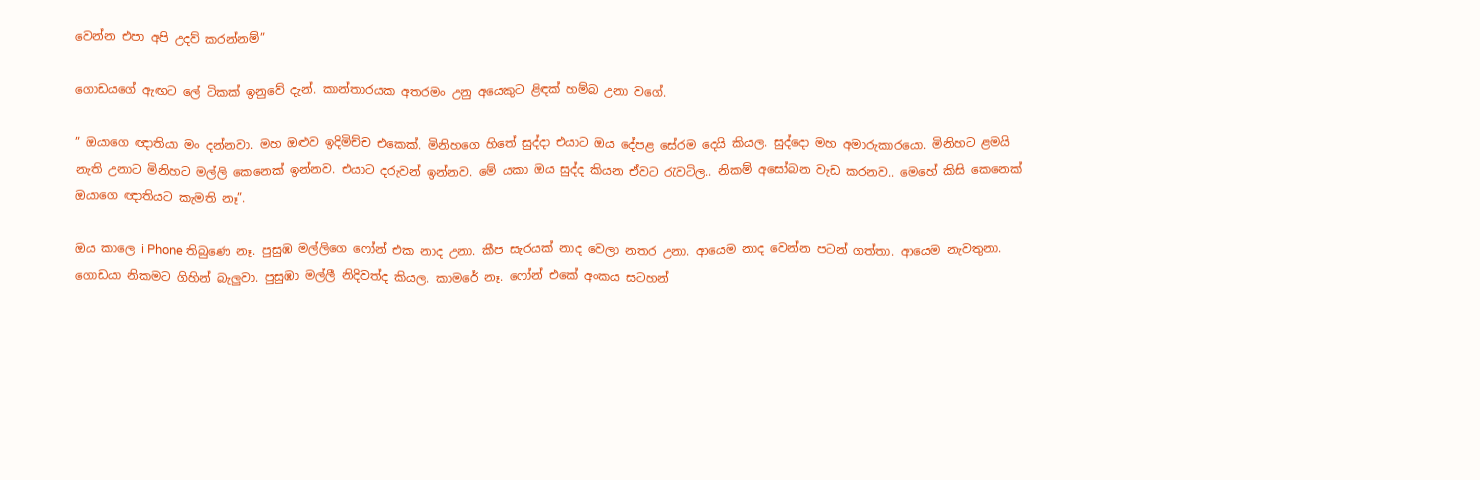වෙන්න එපා අපි උදව් කරන්නම්”

ගොඩයගේ ඇඟට ලේ ටිකක් ඉනුවේ දැන්. කාන්තාරයක අතරමං උනු අයෙකුට ළිඳක් හම්බ උනා වගේ.

” ඔයාගෙ ඥාතියා මං දන්නවා. මහ ඔළුව ඉදිමිච්ච එකෙක්. මිනිහගෙ හිතේ සුද්දා එයාට ඔය දේපළ සේරම දෙයි කියල. සුද්දො මහ අමාරුකාරයො. මිනිහට ළමයි නැති උනාට මිනිහට මල්ලි කෙනෙක් ඉන්නව. එයාට දරුවන් ඉන්නව. මේ යකා ඔය සුද්ද කියන ඒවට රැවටිල.. නිකම් අසෝබන වැඩ කරනව.. මෙහේ කිසි කෙනෙක් ඔයාගෙ ඥාතියට කැමති නෑ”.

ඔය කාලෙ i Phone තිබුණෙ නෑ. පුසුඹ මල්ලිගෙ ෆෝන් එක නාද උනා. කීප සැරයක් නාද වෙලා නතර උනා. ආයෙම නාද වෙන්න පටන් ගත්තා. ආයෙම නැවතුනා. ගොඩයා නිකමට ගිහින් බැලුවා. පුසුඹා මල්ලී නිදිවත්ද කියල. කාමරේ නෑ. ෆෝන් එකේ අංකය සටහන්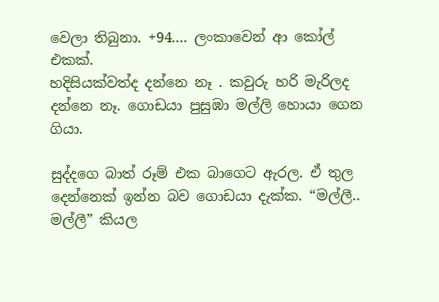වෙලා තිබුනා. +94…. ලංකාවෙන් ආ කෝල් එකක්.
හදිසියක්වත්ද දන්නෙ නෑ . කවුරු හරි මැරිලද දන්නෙ නෑ. ගොඩයා පුසුඹා මල්ලි හොයා ගෙන ගියා.

සුද්දගෙ බාත් රූම් එක බාගෙට ඇරල. ඒ තුල දෙන්නෙක් ඉන්න බව ගොඩයා දැක්ක. “මල්ලී.. මල්ලී” කියල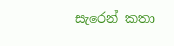සැරෙන් කතා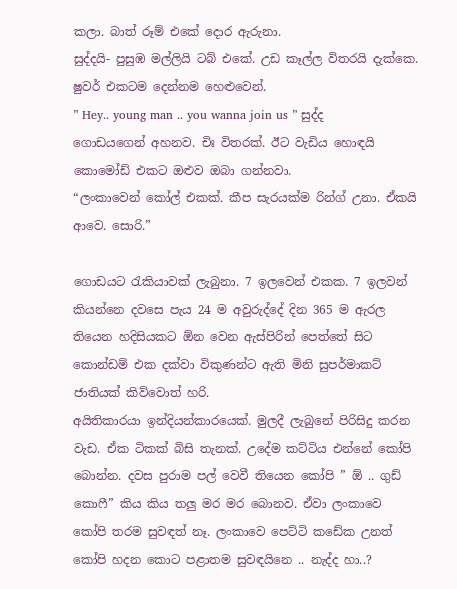කලා. බාත් රූම් එකේ දොර ඇරුනා.
සුද්දයි- පුසුඹ මල්ලියි ටබ් එකේ. උඩ කෑල්ල විතරයි දැක්කෙ. ෂුවර් එකටම දෙන්නම හෙළුවෙන්.
” Hey.. young man .. you wanna join us ” සුද්ද ගොඩයගෙන් අහනව. චිඃ විතරක්. ඊට වැඩිය හොඳයි කොමෝඩ් එකට ඔළුව ඔබා ගන්නවා.
“ලංකාවෙන් කෝල් එකක්. කීප සැරයක්ම රින්ග් උනා. ඒකයි ආවෙ. සොරි.”

ගොඩයට රැකියාවක් ලැබුනා. 7 ඉලවෙන් එකක. 7 ඉලවන් කියන්නෙ දවසෙ පැය 24 ම අවුරුද්දේ දින 365 ම ඇරල තියෙන හදිසියකට ඕන වෙන ඇස්පිරින් පෙත්තේ සිට කොන්ඩම් එක දක්වා විකුණන්ට ඇති මිනි සුපර්මාකට් ජාතියක් කිව්වොත් හරි.
අයිතිකාරයා ඉන්දියන්කාරයෙක්. මුලදී ලැබුනේ පිරිසිදු කරන වැඩ. ඒක ටිකක් බිසි තැනක්. උදේම කට්ටිය එන්නේ කෝපි බොන්න. දවස පුරාම පල් වෙවී තියෙන කෝපි ” ඕ .. ගුඩ් කොෆී” කිය කිය තලු මර මර බොනව. ඒවා ලංකාවෙ කෝපි තරම සුවඳත් නෑ. ලංකාවෙ පෙට්ටි කඩේක උනත් කෝපි හදන කොට පළාතම සුවඳයිනෙ .. නැද්ද හා..?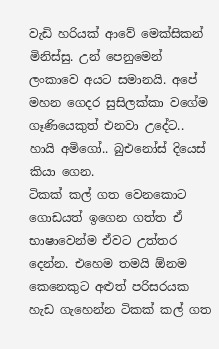වැඩි හරියක් ආවේ මෙක්සිකන් මිනිස්සු. උන් පෙනුමෙන් ලංකාවෙ අයට සමානයි. අපේ මහන ගෙදර සුසිලක්කා වගේම ගෑණියෙකුත් එනවා උදේට.. හායි අමිගෝ.. බුඑනෝස් දියෙස් කියා ගෙන.
ටිකක් කල් ගත වෙනකොට ගොඩයත් ඉගෙන ගත්ත ඒ භාෂාවෙන්ම ඒවට උත්තර දෙන්න. එහෙම තමයි ඕනම කෙනෙකුට අළුත් පරිසරයක හැඩ ගැහෙන්න ටිකක් කල් ගත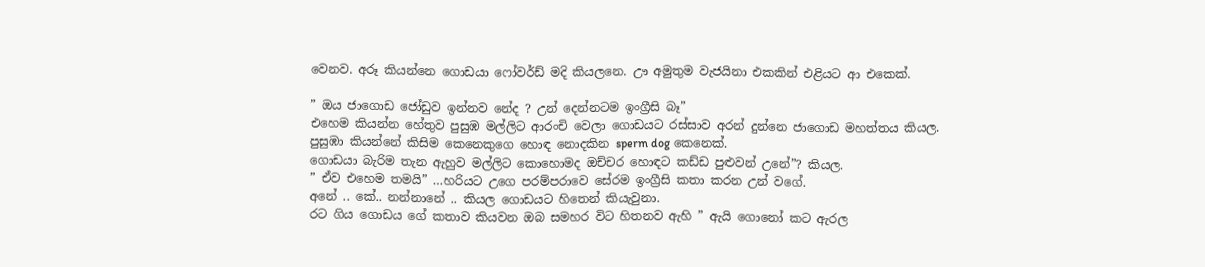වෙනව. අරූ කියන්නෙ ගොඩයා ෆෝවර්ඩ් මදි කියලනෙ. ඌ අමුතුම වැජයිනා එකකින් එළියට ආ එකෙක්.

” ඔය ජාගොඩ ජෝඩුව ඉන්නව නේද ? උන් දෙන්නටම ඉංග්‍රීසි බෑ”
එහෙම කියන්න හේතුව පුසුඹ මල්ලිට ආරංචි වෙලා ගොඩයට රස්සාව අරන් දුන්නෙ ජාගොඩ මහත්තය කියල.
පුසුඹා කියන්නේ කිසිම කෙනෙකුගෙ හොඳ නොදකින sperm dog කෙනෙක්.
ගොඩයා බැරිම තැන ඇහුව මල්ලිට කොහොමද ඔච්චර හොඳට කඩ්ඩ පුළුවන් උනේ”? කියල.
” ඒව එහෙම තමයි” …හරියට උගෙ පරම්පරාවෙ සේරම ඉංග්‍රීසි කතා කරන උන් වගේ.
අනේ .. කේ.. නන්නානේ .. කියල ගොඩයට හිතෙන් කියැවුනා.
රට ගිය ගොඩය ගේ කතාව කියවන ඔබ සමහර විට හිතනව ඇහි ” ඇයි ගොනෝ කට ඇරල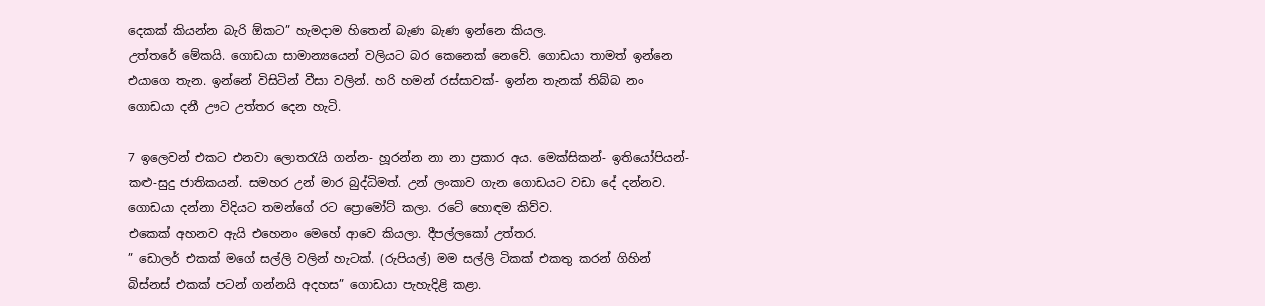දෙකක් කියන්න බැරි ඕකට” හැමදාම හිතෙන් බැණ බැණ ඉන්නෙ කියල.
උත්තරේ මේකයි. ගොඩයා සාමාන්‍යයෙන් වලියට බර කෙනෙක් නෙවේ. ගොඩයා තාමත් ඉන්නෙ එයාගෙ තැන. ඉන්නේ විසිටින් වීසා වලින්. හරි හමන් රස්සාවක්- ඉන්න තැනක් තිබ්බ නං ගොඩයා දනී ඌට උත්තර දෙන හැටි.

7 ඉලෙවන් එකට එනවා ලොතරැයි ගන්න- හූරන්න නා නා ප්‍රකාර අය. මෙක්සිකන්- ඉතියෝපියන්-කළු-සුදු ජාතිකයන්. සමහර උන් මාර බුද්ධිමත්. උන් ලංකාව ගැන ගොඩයට වඩා දේ දන්නව. ගොඩයා දන්නා විදියට තමන්ගේ රට ප්‍රොමෝට් කලා. රටේ හොඳම කිව්ව.
එකෙක් අහනව ඇයි එහෙනං මෙහේ ආවෙ කියලා. දීපල්ලකෝ උත්තර.
” ඩොලර් එකක් මගේ සල්ලි වලින් හැටක්. (රුපියල්) මම සල්ලි ටිකක් එකතු කරන් ගිහින් බිස්නස් එකක් පටන් ගන්නයි අදහස” ගොඩයා පැහැදිළි කළා.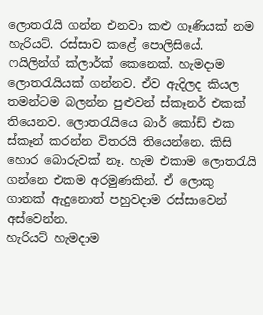ලොතරැයි ගන්න එනවා කළු ගෑණියක් නම හැරියට්. රස්සාව කළේ පොලිසියේ. ෆයිලින්ග් ක්ලාර්ක් කෙනෙක්. හැමදාම ලොතරැයියක් ගන්නව. ඒව ඇදිලද කියල තමන්ටම බලන්න පුළුවන් ස්කෑනර් එකක් තියෙනව. ලොතරැයියෙ බාර් කෝඩ් එක ස්කෑන් කරන්න විතරයි තියෙන්නෙ. කිසි හොර බොරුවක් නෑ. හැම එකාම ලොතරැයි ගන්නෙ එකම අරමුණකින්. ඒ ලොකු ගානක් ඇදුනොත් පහුවදාම රස්සාවෙන් අස්වෙන්න.
හැරියට් හැමදාම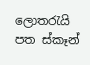ලොතරැයි පත ස්කෑන්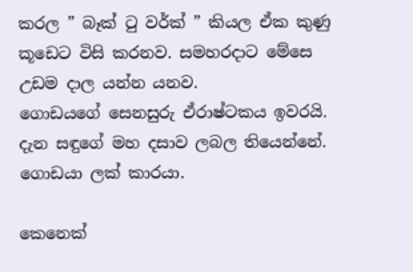කරල ” බෑක් ටු වර්ක් ” කියල ඒක කුණු කූඩෙට විසි කරනව. සමහරදාට මේසෙ උඩම දාල යන්න යනව.
ගොඩයගේ සෙනසුරු ඒරාෂ්ටකය ඉවරයි. දැන සඳුගේ මහ දසාව ලබල තියෙන්නේ. ගොඩයා ලක් කාරයා.

කෙනෙක්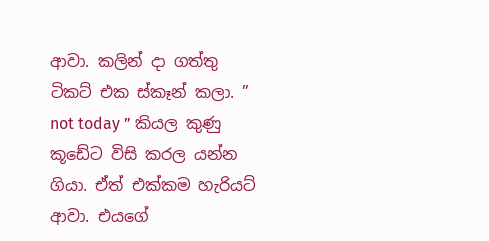ආවා. කලින් දා ගත්තු ටිකට් එක ස්කෑන් කලා. ” not today ” කියල කුණු කූඩේට විසි කරල යන්න ගියා. ඒත් එක්කම හැරියට් ආවා. එයගේ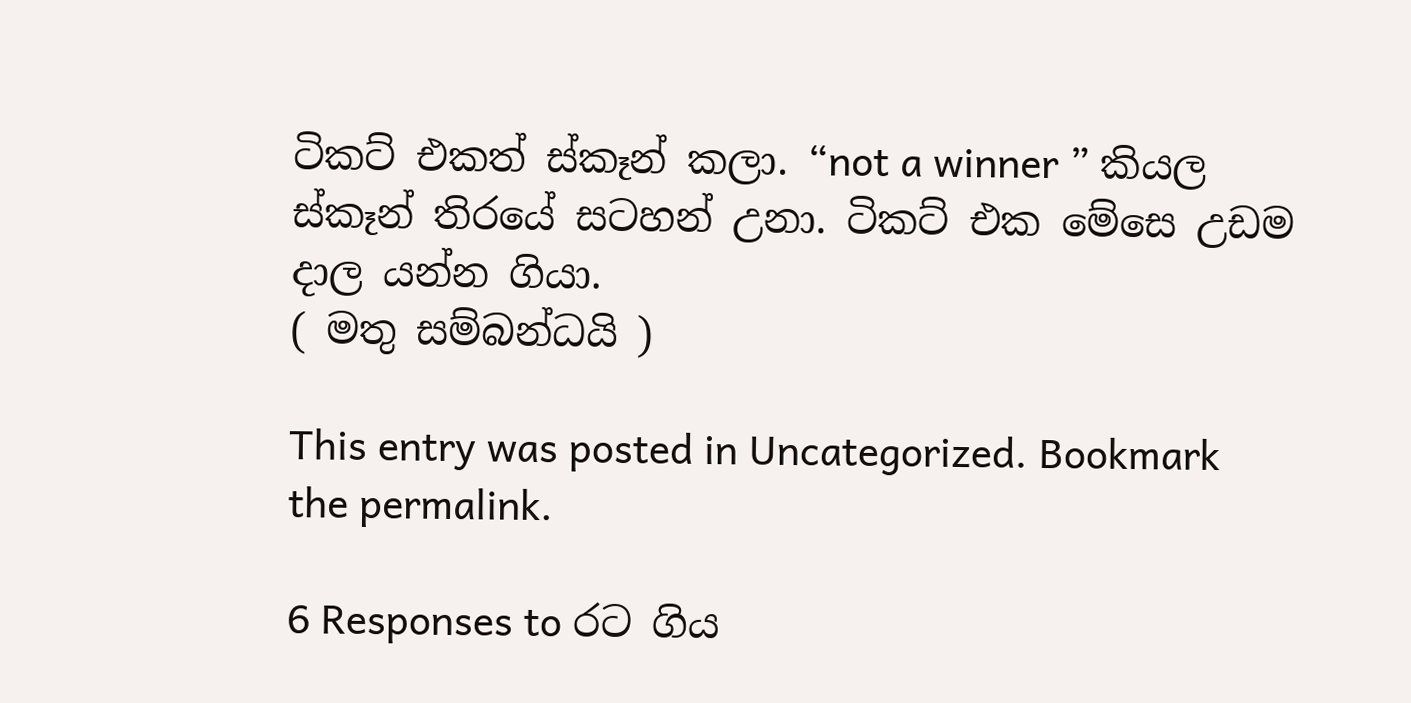ටිකට් එකත් ස්කෑන් කලා. “not a winner ” කියල ස්කෑන් තිරයේ සටහන් උනා. ටිකට් එක මේසෙ උඩම දාල යන්න ගියා.
( මතු සම්බන්ධයි )

This entry was posted in Uncategorized. Bookmark the permalink.

6 Responses to රට ගිය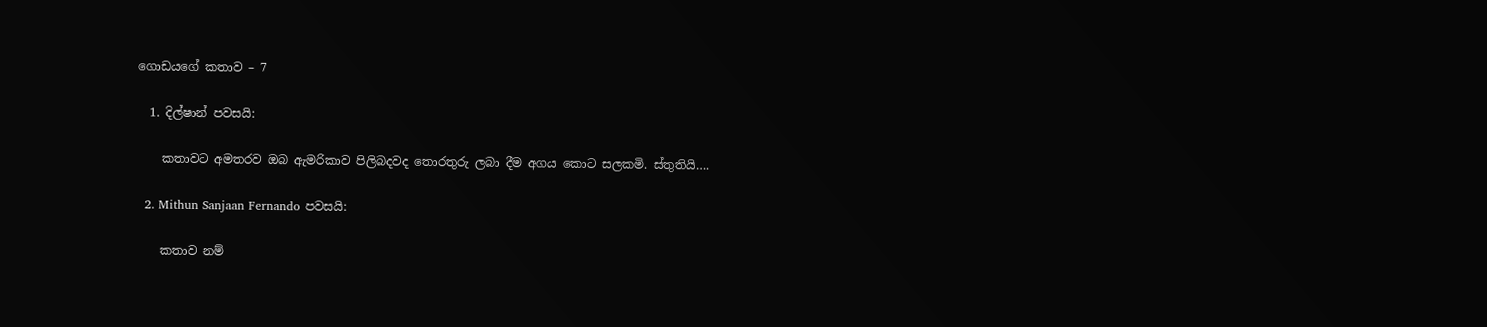ගොඩයගේ කතාව – 7

  1. දිල්ෂාන් පවසයි:

    කතාවට අමතරව ඔබ ඇමරිකාව පිලිබදවද තොරතුරු ලබා දීම අගය කොට සලකමි. ස්තුතියි….

  2. Mithun Sanjaan Fernando පවසයි:

    කතාව නම්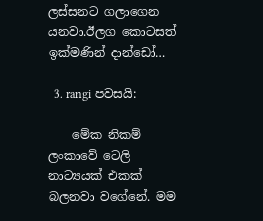ලස්සනට ගලාගෙන යනවා.ඊලග කොටසත් ඉක්මණින් දාන්ඩෝ…

  3. rangi පවසයි:

    මේක නිකම් ලංකාවේ ටෙලි නාට්‍යයක් එකක් බලනවා වගේනේ. මම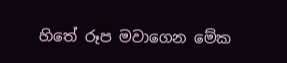හිතේ රූප මවාගෙන මේක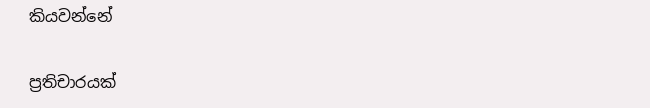කියවන්නේ

ප්‍රතිචාරයක්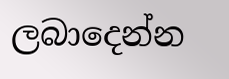ලබාදෙන්න